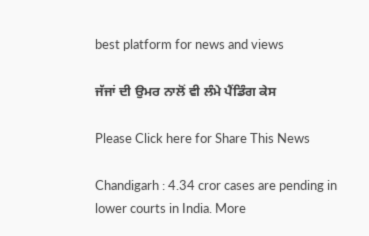best platform for news and views

ਜੱਜਾਂ ਦੀ ਉਮਰ ਨਾਲੋਂ ਵੀ ਲੰਮੇ ਪੈਂਡਿੰਗ ਕੇਸ

Please Click here for Share This News

Chandigarh : 4.34 cror cases are pending in lower courts in India. More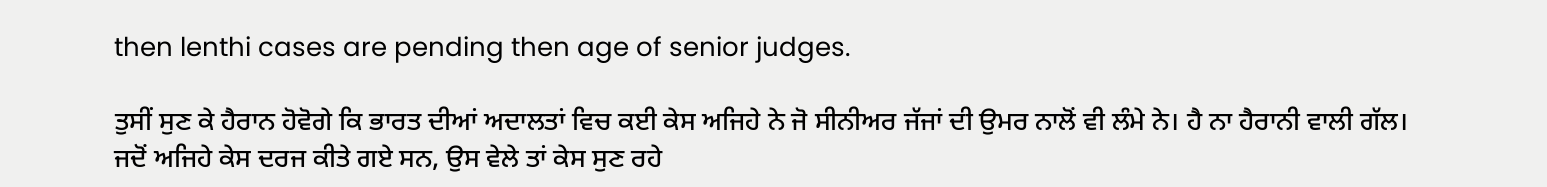then lenthi cases are pending then age of senior judges.

ਤੁਸੀਂ ਸੁਣ ਕੇ ਹੈਰਾਨ ਹੋਵੋਗੇ ਕਿ ਭਾਰਤ ਦੀਆਂ ਅਦਾਲਤਾਂ ਵਿਚ ਕਈ ਕੇਸ ਅਜਿਹੇ ਨੇ ਜੋ ਸੀਨੀਅਰ ਜੱਜਾਂ ਦੀ ਉਮਰ ਨਾਲੋਂ ਵੀ ਲੰਮੇ ਨੇ। ਹੈ ਨਾ ਹੈਰਾਨੀ ਵਾਲੀ ਗੱਲ। ਜਦੋਂ ਅਜਿਹੇ ਕੇਸ ਦਰਜ ਕੀਤੇ ਗਏ ਸਨ, ਉਸ ਵੇਲੇ ਤਾਂ ਕੇਸ ਸੁਣ ਰਹੇ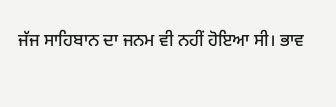ਜੱਜ ਸਾਹਿਬਾਨ ਦਾ ਜਨਮ ਵੀ ਨਹੀਂ ਹੋਇਆ ਸੀ। ਭਾਵ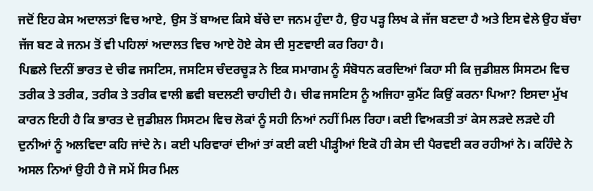ਜਦੋਂ ਇਹ ਕੇਸ ਅਦਾਲਤਾਂ ਵਿਚ ਆਏ, ਉਸ ਤੋਂ ਬਾਅਦ ਕਿਸੇ ਬੱਚੇ ਦਾ ਜਨਮ ਹੁੰਦਾ ਹੈ, ਉਹ ਪੜ੍ਹ ਲਿਖ ਕੇ ਜੱਜ ਬਣਦਾ ਹੈ ਅਤੇ ਇਸ ਵੇਲੇ ਉਹ ਬੱਚਾ ਜੱਜ ਬਣ ਕੇ ਜਨਮ ਤੋਂ ਵੀ ਪਹਿਲਾਂ ਅਦਾਲਤ ਵਿਚ ਆਏ ਹੋਏ ਕੇਸ ਦੀ ਸੁਣਵਾਈ ਕਰ ਰਿਹਾ ਹੈ।
ਪਿਛਲੇ ਦਿਨੀਂ ਭਾਰਤ ਦੇ ਚੀਫ ਜਸਟਿਸ, ਜਸਟਿਸ ਚੰਦਰਚੂੜ ਨੇ ਇਕ ਸਮਾਗਮ ਨੂੰ ਸੰਬੋਧਨ ਕਰਦਿਆਂ ਕਿਹਾ ਸੀ ਕਿ ਜੁਡੀਸ਼ਲ ਸਿਸਟਮ ਵਿਚ ਤਰੀਕ ਤੇ ਤਰੀਕ, ਤਰੀਕ ਤੇ ਤਰੀਕ ਵਾਲੀ ਛਵੀ ਬਦਲਣੀ ਚਾਹੀਦੀ ਹੈ। ਚੀਫ ਜਸਟਿਸ ਨੂੰ ਅਜਿਹਾ ਕੁਮੈਂਟ ਕਿਉਂ ਕਰਨਾ ਪਿਆ? ਇਸਦਾ ਮੁੱਖ ਕਾਰਨ ਇਹੀ ਹੈ ਕਿ ਭਾਰਤ ਦੇ ਜੁਡੀਸ਼ਲ ਸਿਸਟਮ ਵਿਚ ਲੋਕਾਂ ਨੂੰ ਸਹੀ ਨਿਆਂ ਨਹੀਂ ਮਿਲ ਰਿਹਾ। ਕਈ ਵਿਅਕਤੀ ਤਾਂ ਕੇਸ ਲੜਦੇ ਲੜਦੇ ਹੀ ਦੁਨੀਆਂ ਨੂੰ ਅਲਵਿਦਾ ਕਹਿ ਜਾਂਦੇ ਨੇ। ਕਈ ਪਰਿਵਾਰਾਂ ਦੀਆਂ ਤਾਂ ਕਈ ਕਈ ਪੀੜ੍ਹੀਆਂ ਇਕੋ ਹੀ ਕੇਸ ਦੀ ਪੈਰਵਈ ਕਰ ਰਹੀਆਂ ਨੇ। ਕਹਿੰਦੇ ਨੇ ਅਸਲ ਨਿਆਂ ਉਹੀ ਹੈ ਜੋ ਸਮੇਂ ਸਿਰ ਮਿਲ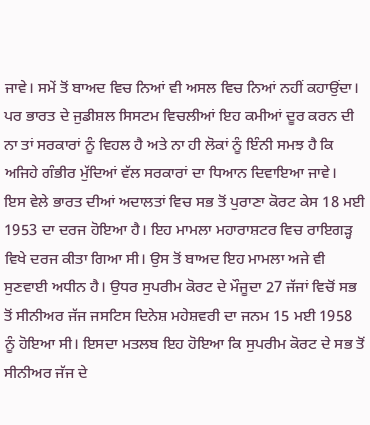ਜਾਵੇ। ਸਮੇਂ ਤੋਂ ਬਾਅਦ ਵਿਚ ਨਿਆਂ ਵੀ ਅਸਲ ਵਿਚ ਨਿਆਂ ਨਹੀਂ ਕਹਾਉਂਦਾ। ਪਰ ਭਾਰਤ ਦੇ ਜੁਡੀਸ਼ਲ ਸਿਸਟਮ ਵਿਚਲੀਆਂ ਇਹ ਕਮੀਆਂ ਦੂਰ ਕਰਨ ਦੀ ਨਾ ਤਾਂ ਸਰਕਾਰਾਂ ਨੂੰ ਵਿਹਲ ਹੈ ਅਤੇ ਨਾ ਹੀ ਲੋਕਾਂ ਨੂੰ ਇੰਨੀ ਸਮਝ ਹੈ ਕਿ ਅਜਿਹੇ ਗੰਭੀਰ ਮੁੱਦਿਆਂ ਵੱਲ ਸਰਕਾਰਾਂ ਦਾ ਧਿਆਨ ਦਿਵਾਇਆ ਜਾਵੇ।
ਇਸ ਵੇਲੇ ਭਾਰਤ ਦੀਆਂ ਅਦਾਲਤਾਂ ਵਿਚ ਸਭ ਤੋਂ ਪੁਰਾਣਾ ਕੋਰਟ ਕੇਸ 18 ਮਈ 1953 ਦਾ ਦਰਜ ਹੋਇਆ ਹੈ। ਇਹ ਮਾਮਲਾ ਮਹਾਰਾਸ਼ਟਰ ਵਿਚ ਰਾਇਗੜ੍ਹ ਵਿਖੇ ਦਰਜ ਕੀਤਾ ਗਿਆ ਸੀ। ਉਸ ਤੋਂ ਬਾਅਦ ਇਹ ਮਾਮਲਾ ਅਜੇ ਵੀ ਸੁਣਵਾਈ ਅਧੀਨ ਹੈ। ਉਧਰ ਸੁਪਰੀਮ ਕੋਰਟ ਦੇ ਮੌਜੂਦਾ 27 ਜੱਜਾਂ ਵਿਚੋਂ ਸਭ ਤੋਂ ਸੀਨੀਅਰ ਜੱਜ ਜਸਟਿਸ ਦਿਨੇਸ਼ ਮਹੇਸ਼ਵਰੀ ਦਾ ਜਨਮ 15 ਮਈ 1958 ਨੂੰ ਹੋਇਆ ਸੀ। ਇਸਦਾ ਮਤਲਬ ਇਹ ਹੋਇਆ ਕਿ ਸੁਪਰੀਮ ਕੋਰਟ ਦੇ ਸਭ ਤੋਂ ਸੀਨੀਅਰ ਜੱਜ ਦੇ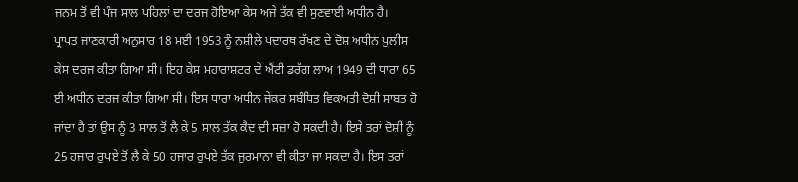ਜਨਮ ਤੋਂ ਵੀ ਪੰਜ ਸਾਲ ਪਹਿਲਾਂ ਦਾ ਦਰਜ ਹੋਇਆ ਕੇਸ ਅਜੇ ਤੱਕ ਵੀ ਸੁਣਵਾਈ ਅਧੀਨ ਹੈ।
ਪ੍ਰਾਪਤ ਜਾਣਕਾਰੀ ਅਨੁਸਾਰ 18 ਮਈ 1953 ਨੂੰ ਨਸ਼ੀਲੇ ਪਦਾਰਥ ਰੱਖਣ ਦੇ ਦੋਸ਼ ਅਧੀਨ ਪੁਲੀਸ ਕੇਸ ਦਰਜ ਕੀਤਾ ਗਿਆ ਸੀ। ਇਹ ਕੇਸ ਮਹਾਰਾਸ਼ਟਰ ਦੇ ਐਂਟੀ ਡਰੱਗ ਲਾਅ 1949 ਦੀ ਧਾਰਾ 65 ਈ ਅਧੀਨ ਦਰਜ ਕੀਤਾ ਗਿਆ ਸੀ। ਇਸ ਧਾਰਾ ਅਧੀਨ ਜੇਕਰ ਸਬੰਧਿਤ ਵਿਕਅਤੀ ਦੋਸ਼ੀ ਸਾਬਤ ਹੋ ਜਾਂਦਾ ਹੈ ਤਾਂ ਉਸ ਨੂੰ 3 ਸਾਲ ਤੋਂ ਲੈ ਕੇ 5 ਸਾਲ ਤੱਕ ਕੈਦ ਦੀ ਸਜ਼ਾ ਹੋ ਸਕਦੀ ਹੈ। ਇਸੇ ਤਰਾਂ ਦੋਸ਼ੀ ਨੂੰ 25 ਹਜਾਰ ਰੁਪਏ ਤੋਂ ਲੈ ਕੇ 50 ਹਜਾਰ ਰੁਪਏ ਤੱਕ ਜੁਰਮਾਨਾ ਵੀ ਕੀਤਾ ਜਾ ਸਕਦਾ ਹੈ। ਇਸ ਤਰਾਂ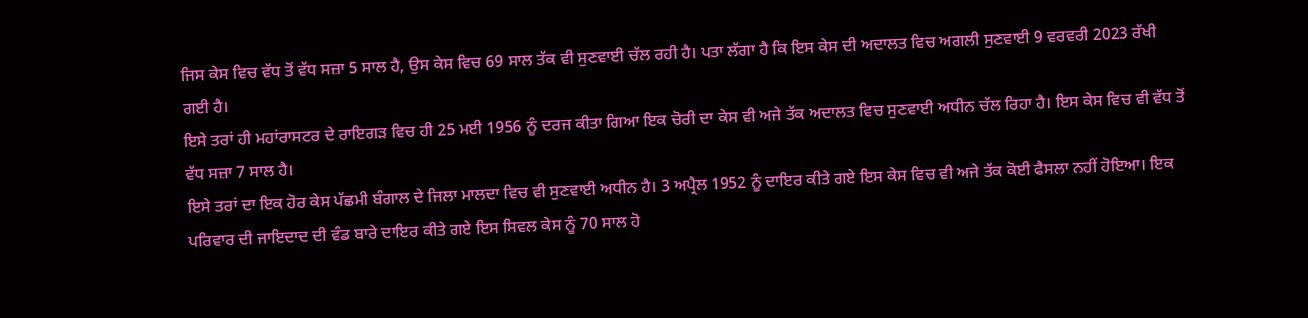ਜਿਸ ਕੇਸ ਵਿਚ ਵੱਧ ਤੋਂ ਵੱਧ ਸਜ਼ਾ 5 ਸਾਲ ਹੈ, ਉਸ ਕੇਸ ਵਿਚ 69 ਸਾਲ ਤੱਕ ਵੀ ਸੁਣਵਾਈ ਚੱਲ ਰਹੀ ਹੈ। ਪਤਾ ਲੱਗਾ ਹੈ ਕਿ ਇਸ ਕੇਸ ਦੀ ਅਦਾਲਤ ਵਿਚ ਅਗਲੀ ਸੁਣਵਾਈ 9 ਵਰਵਰੀ 2023 ਰੱਖੀ ਗਈ ਹੈ।
ਇਸੇ ਤਰਾਂ ਹੀ ਮਹਾਂਰਾਸਟਰ ਦੇ ਰਾਇਗੜ ਵਿਚ ਹੀ 25 ਮਈ 1956 ਨੂੰ ਦਰਜ ਕੀਤਾ ਗਿਆ ਇਕ ਚੋਰੀ ਦਾ ਕੇਸ ਵੀ ਅਜੇ ਤੱਕ ਅਦਾਲਤ ਵਿਚ ਸੁਣਵਾਈ ਅਧੀਨ ਚੱਲ ਰਿਹਾ ਹੈ। ਇਸ ਕੇਸ ਵਿਚ ਵੀ ਵੱਧ ਤੋਂ ਵੱਧ ਸਜ਼ਾ 7 ਸਾਲ ਹੈ।
ਇਸੇ ਤਰਾਂ ਦਾ ਇਕ ਹੋਰ ਕੇਸ ਪੱਛਮੀ ਬੰਗਾਲ ਦੇ ਜਿਲਾ ਮਾਲਦਾ ਵਿਚ ਵੀ ਸੁਣਵਾਈ ਅਧੀਨ ਹੈ। 3 ਅਪ੍ਰੈਲ 1952 ਨੂੰ ਦਾਇਰ ਕੀਤੇ ਗਏ ਇਸ ਕੇਸ ਵਿਚ ਵੀ ਅਜੇ ਤੱਕ ਕੋਈ ਫੈਸਲਾ ਨਹੀਂ ਹੋਇਆ। ਇਕ ਪਰਿਵਾਰ ਦੀ ਜਾਇਦਾਦ ਦੀ ਵੰਡ ਬਾਰੇ ਦਾਇਰ ਕੀਤੇ ਗਏ ਇਸ ਸਿਵਲ ਕੇਸ ਨੂੰ 70 ਸਾਲ ਹੋ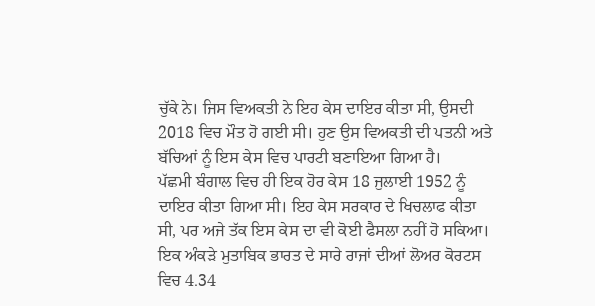ਚੁੱਕੇ ਨੇ। ਜਿਸ ਵਿਅਕਤੀ ਨੇ ਇਹ ਕੇਸ ਦਾਇਰ ਕੀਤਾ ਸੀ, ਉਸਦੀ 2018 ਵਿਚ ਮੌਤ ਹੋ ਗਈ ਸੀ। ਹੁਣ ਉਸ ਵਿਅਕਤੀ ਦੀ ਪਤਨੀ ਅਤੇ ਬੱਚਿਆਂ ਨੂੰ ਇਸ ਕੇਸ ਵਿਚ ਪਾਰਟੀ ਬਣਾਇਆ ਗਿਆ ਹੈ।
ਪੱਛਮੀ ਬੰਗਾਲ ਵਿਚ ਹੀ ਇਕ ਹੋਰ ਕੇਸ 18 ਜੁਲਾਈ 1952 ਨੂੰ ਦਾਇਰ ਕੀਤਾ ਗਿਆ ਸੀ। ਇਹ ਕੇਸ ਸਰਕਾਰ ਦੇ ਖਿਚਲਾਫ ਕੀਤਾ ਸੀ, ਪਰ ਅਜੇ ਤੱਕ ਇਸ ਕੇਸ ਦਾ ਵੀ ਕੋਈ ਫੈਸਲਾ ਨਹੀਂ ਹੋ ਸਕਿਆ।
ਇਕ ਅੰਕੜੇ ਮੁਤਾਬਿਕ ਭਾਰਤ ਦੇ ਸਾਰੇ ਰਾਜਾਂ ਦੀਆਂ ਲੋਅਰ ਕੋਰਟਸ ਵਿਚ 4.34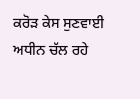ਕਰੋੜ ਕੇਸ ਸੁਣਵਾਈ ਅਧੀਨ ਚੱਲ ਰਹੇ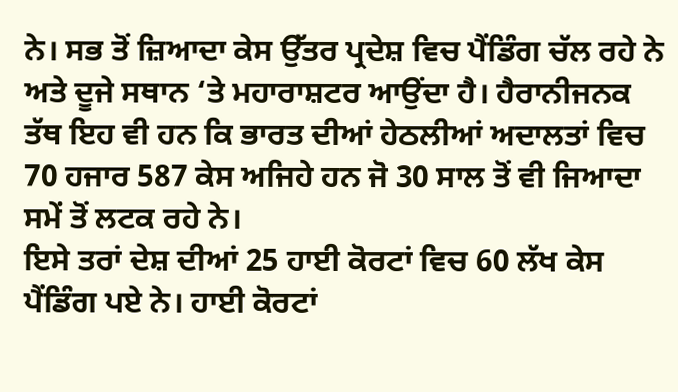ਨੇ। ਸਭ ਤੋਂ ਜ਼ਿਆਦਾ ਕੇਸ ਉੱਤਰ ਪ੍ਰਦੇਸ਼ ਵਿਚ ਪੈਂਡਿੰਗ ਚੱਲ ਰਹੇ ਨੇ ਅਤੇ ਦੂਜੇ ਸਥਾਨ ‘ਤੇ ਮਹਾਰਾਸ਼ਟਰ ਆਉਂਦਾ ਹੈ। ਹੈਰਾਨੀਜਨਕ ਤੱਥ ਇਹ ਵੀ ਹਨ ਕਿ ਭਾਰਤ ਦੀਆਂ ਹੇਠਲੀਆਂ ਅਦਾਲਤਾਂ ਵਿਚ 70 ਹਜਾਰ 587 ਕੇਸ ਅਜਿਹੇ ਹਨ ਜੋ 30 ਸਾਲ ਤੋਂ ਵੀ ਜਿਆਦਾ ਸਮੇਂ ਤੋਂ ਲਟਕ ਰਹੇ ਨੇ।
ਇਸੇ ਤਰਾਂ ਦੇਸ਼ ਦੀਆਂ 25 ਹਾਈ ਕੋਰਟਾਂ ਵਿਚ 60 ਲੱਖ ਕੇਸ ਪੈਂਡਿੰਗ ਪਏ ਨੇ। ਹਾਈ ਕੋਰਟਾਂ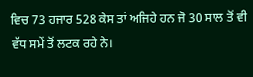ਵਿਚ 73 ਹਜਾਰ 528 ਕੇਸ ਤਾਂ ਅਜਿਹੇ ਹਨ ਜੋ 30 ਸਾਲ ਤੋਂ ਵੀ ਵੱਧ ਸਮੇਂ ਤੋਂ ਲਟਕ ਰਹੇ ਨੇ।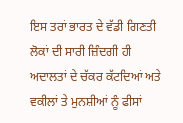ਇਸ ਤਰਾਂ ਭਾਰਤ ਦੇ ਵੱਡੀ ਗਿਣਤੀ ਲੋਕਾਂ ਦੀ ਸਾਰੀ ਜ਼ਿੰਦਗੀ ਹੀ ਅਦਾਲਤਾਂ ਦੇ ਚੱਕਰ ਕੱਟਦਿਆਂ ਅਤੇ ਵਕੀਲਾਂ ਤੇ ਮੁਨਸ਼ੀਆਂ ਨੂੰ ਫੀਸਾਂ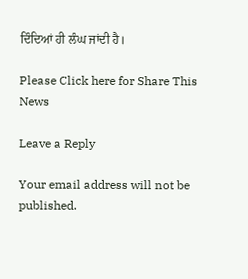ਦਿੰਦਿਆਂ ਹੀ ਲੰਘ ਜਾਂਦੀ ਹੈ।

Please Click here for Share This News

Leave a Reply

Your email address will not be published.